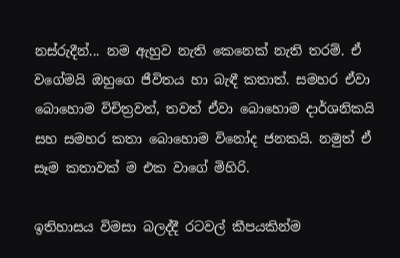නස්රුදීන්... නම ඇහුව නැති කෙනෙක් නැති තරම්. ඒ වගේමයි ඔහුගෙ ජීවිතය හා බැඳී කතාත්. සමහර ඒවා බොහොම විචිත්‍රවත්, තවත් ඒවා බොහොම දාර්ශනිකයි සහ සමහර කතා බොහොම විනෝද ජනකයි. නමුත් ඒ සෑම කතාවක් ම එක වාගේ මිහිරි.

ඉතිහාසය විමසා බලද්දී රටවල් කීපයකින්ම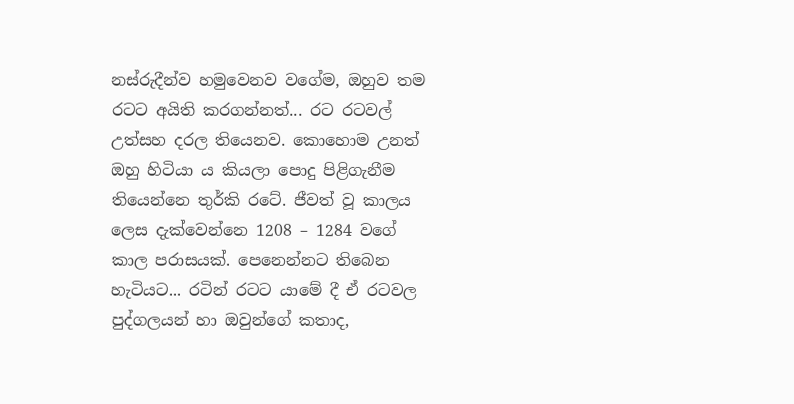නස්රුදීන්ව හමුවෙනව වගේම, ඔහුව තම රටට අයිති කරගන්නත්... රට රටවල් උත්සහ දරල තියෙනව. කොහොම උනත් ඔහු හිටියා ය කියලා පොදු පිළිගැනීම තියෙන්නෙ තුර්කි රටේ. ජීවත් වූ කාලය ලෙස දැක්වෙන්නෙ 1208 – 1284 වගේ කාල පරාසයක්. පෙනෙන්නට තිබෙන හැටියට... රටින් රටට යාමේ දී ඒ රටවල පුද්ගලයන් හා ඔවුන්ගේ කතාද,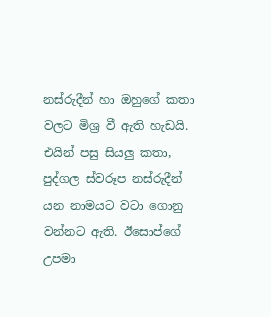නස්රුදීන් හා ඔහුගේ කතා වලට මිශ්‍ර වී ඇති හැඩයි. එයින් පසු සියලු කතා, පුද්ගල ස්වරූප නස්රුදීන් යන නාමයට වටා ගොනු වන්නට ඇති. ඊසොප්ගේ උපමා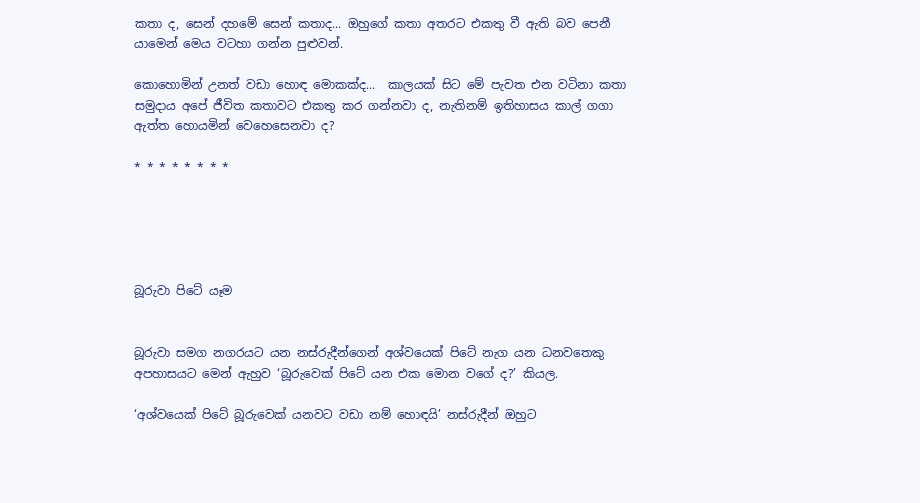කතා ද, සෙන් දහමේ සෙන් කතාද... ඔහුගේ කතා අතරට එකතු වී ඇති බව පෙනී යාමෙන් මෙය වටහා ගන්න පුළුවන්.

කොහොමින් උනත් වඩා හොඳ මොකක්ද...  කාලයක් සිට මේ පැවත එන වටිනා කතා සමුදාය අපේ ජීවිත කතාවට එකතු කර ගන්නවා ද, නැතිනම් ඉතිහාසය කාල් ගගා ඇත්ත හොයමින් වෙහෙසෙනවා ද?

* * * * * * * *





බූරුවා පිටේ යෑම


බූරුවා සමග නගරයට යන නස්රුදීන්ගෙන් අශ්වයෙක් පිටේ නැග යන ධනවතෙකු අපහාසයට මෙන් ඇහුව ‘බූරුවෙක් පිටේ යන එක මොන වගේ ද?’ කියල.

‘අශ්වයෙක් පිටේ බූරුවෙක් යනවට වඩා නම් හොඳයි’ නස්රුදීන් ඔහුට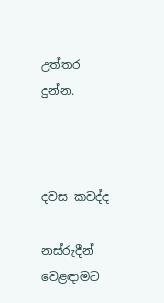උත්තර දුන්න.



දවස කවද්ද

නස්රුදීන් වෙළඳාමට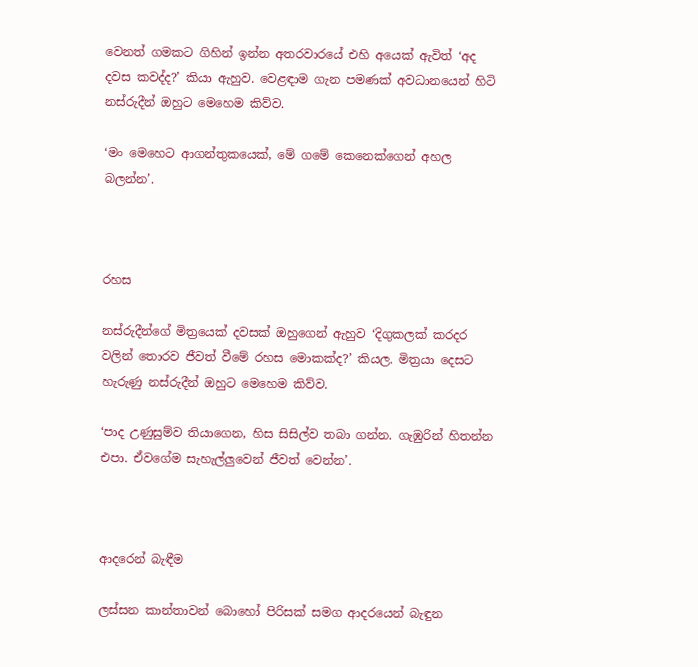වෙනත් ගමකට ගිහින් ඉන්න අතරවාරයේ එහි අයෙක් ඇවිත් ‘අද දවස කවද්ද?’ කියා ඇහුව. වෙළඳාම ගැන පමණක් අවධානයෙන් හිටි නස්රුදීන් ඔහුට මෙහෙම කිව්ව.

‘මං මෙහෙට ආගන්තුකයෙක්, මේ ගමේ කෙනෙක්ගෙන් අහල බලන්න’.



රහස

නස්රුදීන්ගේ මිත්‍රයෙක් දවසක් ඔහුගෙන් ඇහුව ‘දිගුකලක් කරදර වලින් තොරව ජීවත් වීමේ රහස මොකක්ද?’ කියල. මිත්‍රයා දෙසට හැරුණු නස්රුදීන් ඔහුට මෙහෙම කිව්ව.

‘පාද උණුසුම්ව තියාගෙන, හිස සිසිල්ව තබා ගන්න. ගැඹුරින් හිතන්න එපා. ඒවගේම සැහැල්ලුවෙන් ජීවත් වෙන්න’.



ආදරෙන් බැඳීම

ලස්සන කාන්තාවන් බොහෝ පිරිසක් සමග ආදරයෙන් බැඳුන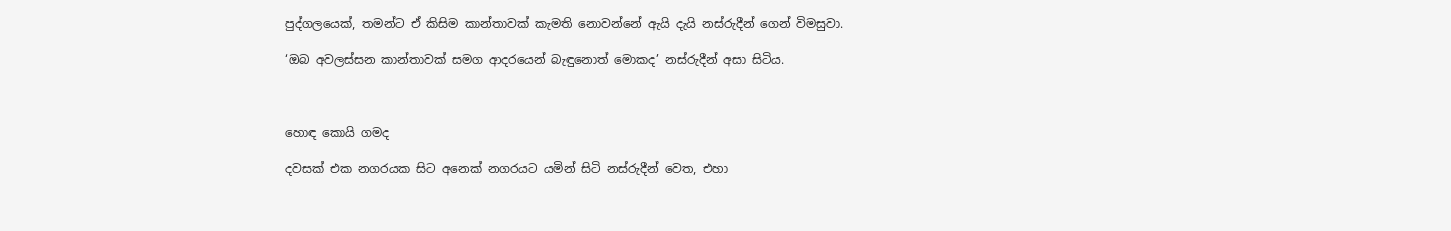පුද්ගලයෙක්, තමන්ට ඒ කිසිම කාන්තාවක් කැමති නොවන්නේ ඇයි දැයි නස්රුදීන් ගෙන් විමසුවා.

‘ඔබ අවලස්සන කාන්තාවක් සමග ආදරයෙන් බැඳුනොත් මොකද’ නස්රුදීන් අසා සිටිය.



හොඳ කොයි ගමද

දවසක් එක නගරයක සිට අනෙක් නගරයට යමින් සිටි නස්රුදීන් වෙත, එහා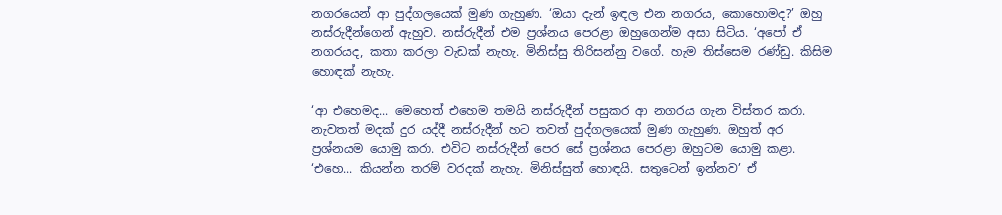නගරයෙන් ආ පුද්ගලයෙක් මුණ ගැහුණ. ‘ඔයා දැන් ඉඳල එන නගරය, කොහොමද?’ ඔහු නස්රුදීන්ගෙන් ඇහුව. නස්රුදීන් එම ප්‍රශ්නය පෙරළා ඔහුගෙන්ම අසා සිටිය. ‘අපෝ ඒ නගරයද, කතා කරලා වැඩක් නැහැ. මිනිස්සු තිරිසන්නු වගේ. හැම තිස්සෙම රණ්ඩු. කිසිම හොඳක් නැහැ.

‘ආ එහෙමද... මෙහෙත් එහෙම තමයි නස්රුදීන් පසුකර ආ නගරය ගැන විස්තර කරා. නැවතත් මදක් දුර යද්දී නස්රුදීන් හට තවත් පුද්ගලයෙක් මුණ ගැහුණ. ඔහුත් අර ප්‍රශ්නයම යොමු කරා. එවිට නස්රුදීන් පෙර සේ ප්‍රශ්නය පෙරළා ඔහුටම යොමු කළා. ‘එහෙ... කියන්න තරම් වරදක් නැහැ. මිනිස්සුත් හොඳයි. සතුටෙන් ඉන්නව’ ඒ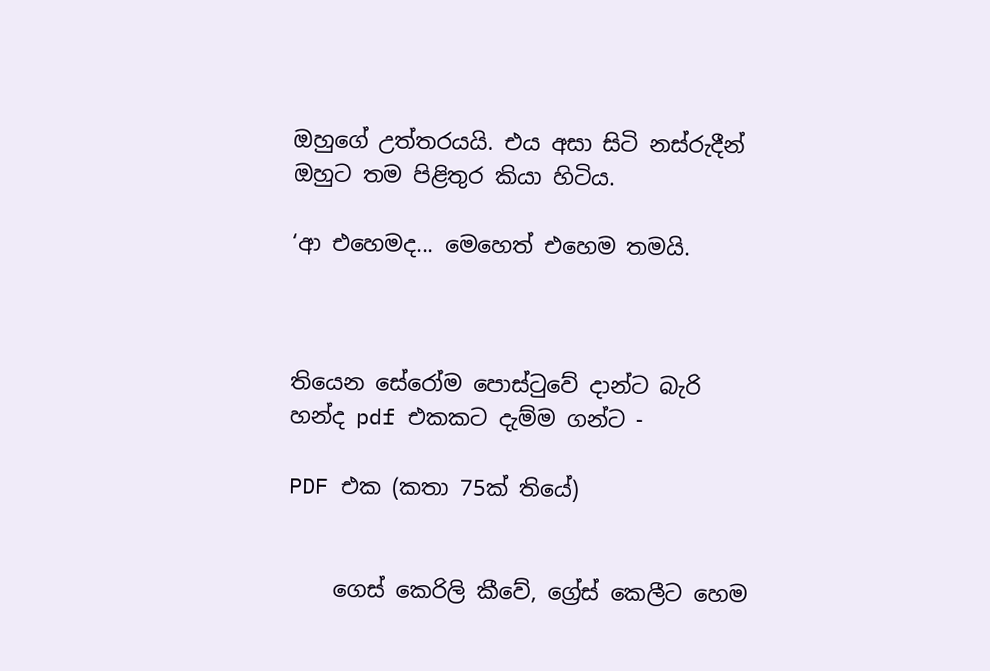ඔහුගේ උත්තරයයි. එය අසා සිටි නස්රුදීන් ඔහුට තම පිළිතුර කියා හිටිය.

‘ආ එහෙමද... මෙහෙත් එහෙම තමයි.



තියෙන සේරෝම පොස්ටුවේ දාන්ට බැරි හන්ද pdf එකකට දැම්ම ගන්ට -

PDF එක (කතා 75ක් තියේ)


    ගෙස් කෙරිලි කීවේ, ග්‍රේස් කෙලීට හෙම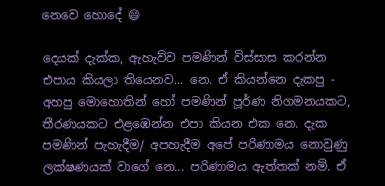නෙවෙ හොදේ 😄

දෙයක් දැක්ක, ඇහැව්ව පමණින් විස්සාස කරන්න එපාය කියලා තියෙනව... නෙ. ඒ කියන්නෙ දැකපු - අහපු මොහොතින් හෝ පමණින් පූර්ණ නිගමනයකට, තීරණයකට එළඹෙන්න එපා කියන එක නෙ. දැක පමණින් පැහැදීම/ අපහැදීම අපේ පරිණාමය නොවුණු ලක්ෂණයක් වාගේ නෙ... පරිණාමය ඇත්තක් නම්. ඒ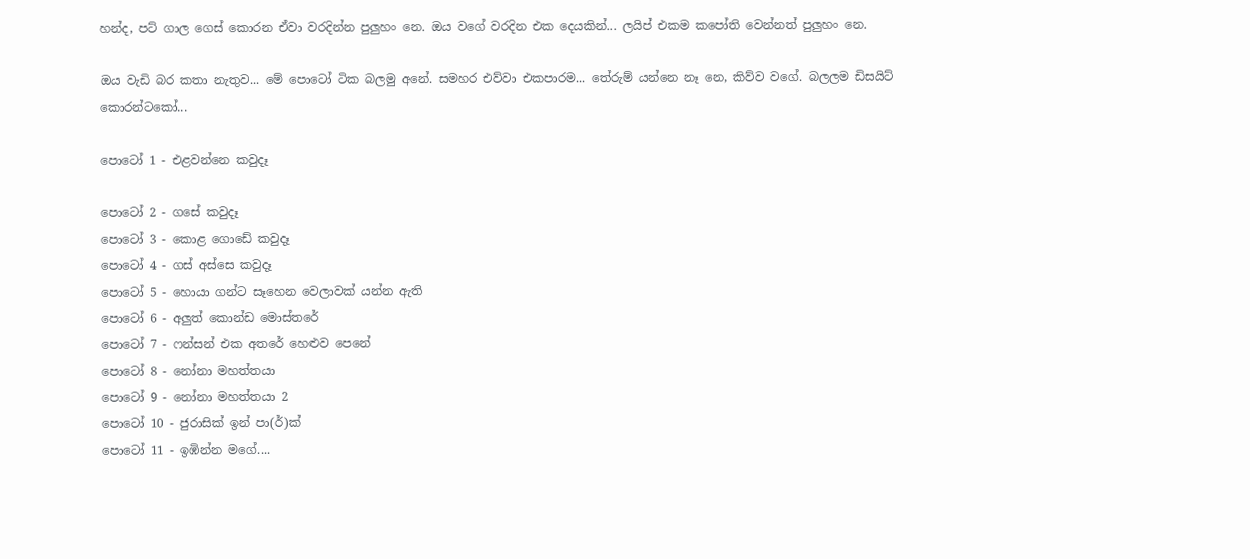හන්ද, පට් ගාල ගෙස් කොරන ඒවා වරදින්න පුලුහං නෙ. ඔය වගේ වරදින එක දෙයකින්... ලයිප් එකම කපෝති වෙන්නත් පුලුහං නෙ.

ඔය වැඩි බර කතා නැතුව... මේ පොටෝ ටික බලමු අනේ. සමහර එව්වා එකපාරම... තේරුම් යන්නෙ නෑ නෙ, කිව්ව වගේ. බලලම ඩිසයිට් කොරන්ටකෝ...

පොටෝ 1 - එළවන්නෙ කවුදෑ

පොටෝ 2 - ගසේ කවුදෑ
පොටෝ 3 - කොළ ගොඩේ කවුදෑ
පොටෝ 4 - ගස් අස්සෙ කවුදෑ
පොටෝ 5 - හොයා ගන්ට සෑහෙන වෙලාවක් යන්න ඇති
පොටෝ 6 - අලුත් කොන්ඩ මොස්තරේ
පොටෝ 7 - ෆන්සන් එක අතරේ හෙළුව පෙනේ
පොටෝ 8 - නෝනා මහත්තයා
පොටෝ 9 - නෝනා මහත්තයා 2
පොටෝ 10 - ජුරාසික් ඉන් පා(ර්)ක්
පොටෝ 11 - ඉඹින්න මගේ....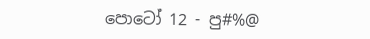පොටෝ 12 - පු#%@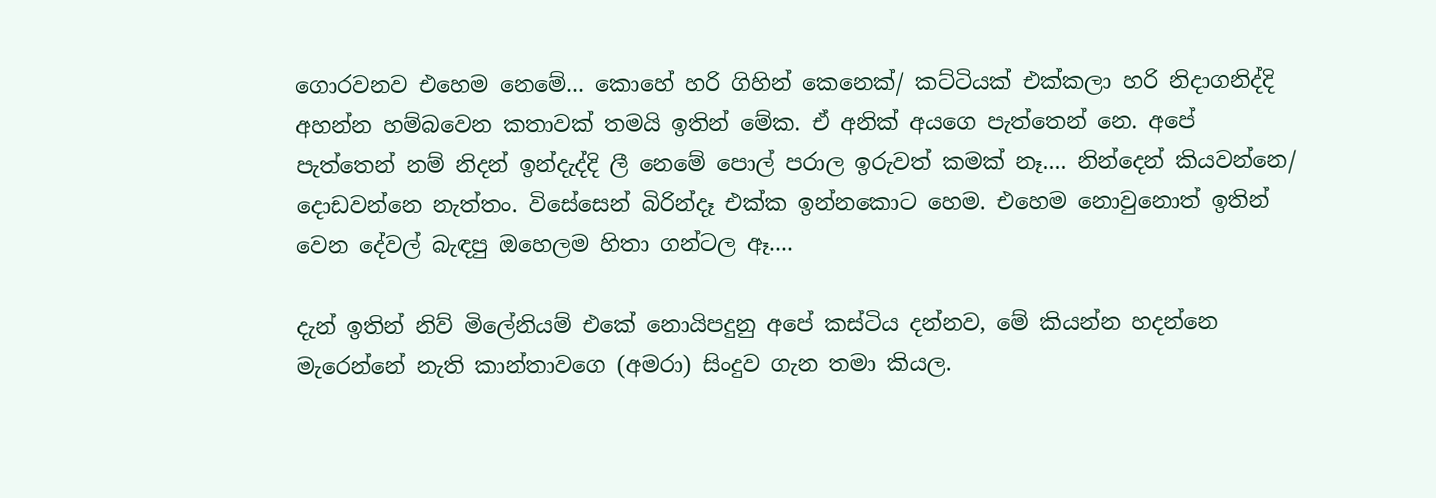ගොරවනව එහෙම නෙමේ... කොහේ හරි ගිහින් කෙනෙක්/ කට්ටියක් එක්කලා හරි නිදාගනිද්දි අහන්න හම්බවෙන කතාවක් තමයි ඉතින් මේක. ඒ අනික් අයගෙ පැත්තෙන් නෙ. අපේ පැත්තෙන් නම් නිදන් ඉන්දැද්දි ලී නෙමේ පොල් පරාල ඉරුවත් කමක් නෑ.... නින්දෙන් කියවන්නෙ/ දොඩවන්නෙ නැත්තං. විසේසෙන් බිරින්දෑ එක්ක ඉන්නකොට හෙම. එහෙම නොවුනොත් ඉතින් වෙන දේවල් බැඳපු ඔහෙලම හිතා ගන්ටල ඈ....

දැන් ඉතින් නිව් මිලේනියම් එකේ නොයිපදුනු අපේ කස්ටිය දන්නව, මේ කියන්න හදන්නෙ මැරෙන්නේ නැති කාන්තාවගෙ (අමරා) සිංදුව ගැන තමා කියල.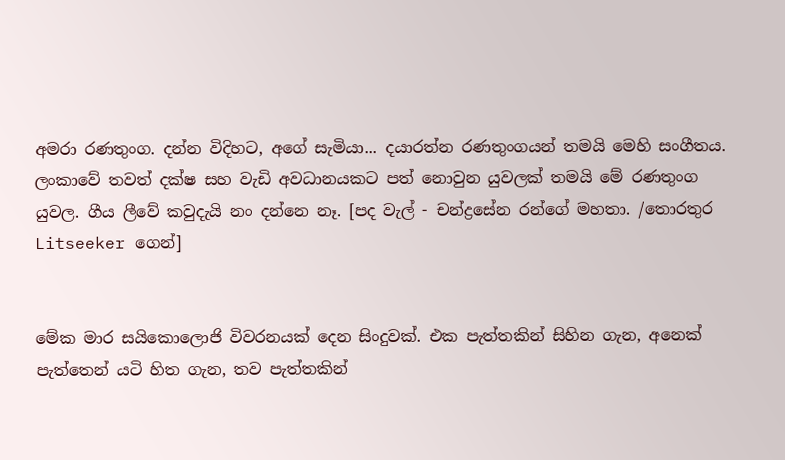අමරා රණතුංග. දන්න විදිහට, අගේ සැමියා... දයාරත්න රණතුංගයන් තමයි මෙහි සංගීතය. ලංකාවේ තවත් දක්ෂ සහ වැඩි අවධානයකට පත් නොවුන යුවලක් තමයි මේ රණතුංග යුවල. ගීය ලීවේ කවුදැයි නං දන්නෙ නෑ. [පද වැල් - චන්ද්‍රසේන රන්ගේ මහතා. /තොරතුර Litseeker ගෙන්]


මේක මාර සයිකොලොජි විවරනයක් දෙන සිංදුවක්. එක පැත්තකින් සිහින ගැන, අනෙක් පැත්තෙන් යටි හිත ගැන, තව පැත්තකින්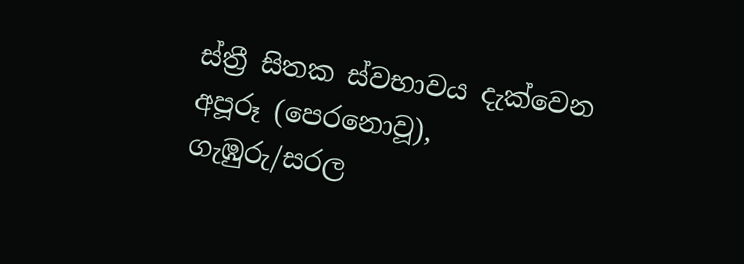ස්ත්‍රී සිතක ස්වභාවය දැක්වෙන අපූරූ (පෙරනොවූ),  ගැඹුරු/සරල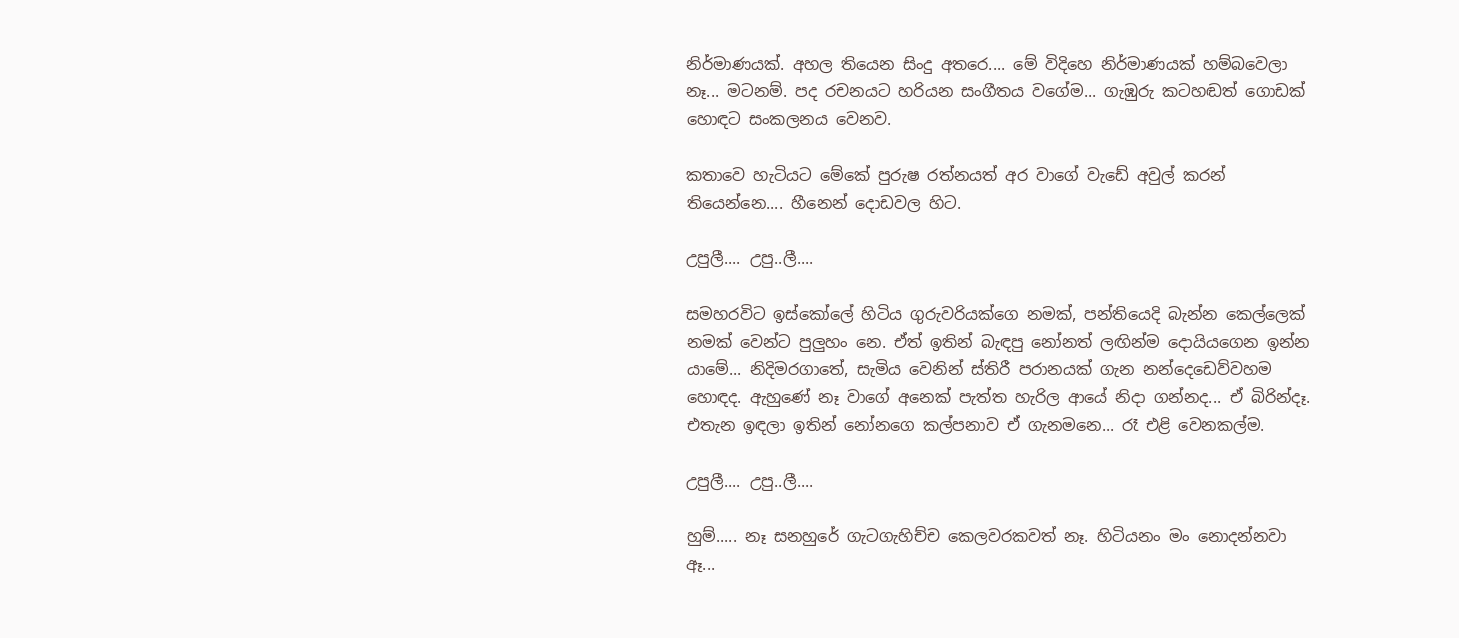නිර්මාණයක්. අහල තියෙන සිංදු අතරෙ.... මේ විදිහෙ නිර්මාණයක් හම්බවෙලා නෑ... මටනම්. පද රචනයට හරියන සංගීතය වගේම... ගැඹුරු කටහඬත් ගොඩක් හොඳට සංකලනය වෙනව.

කතාවෙ හැටියට මේකේ පුරුෂ රත්නයත් අර වාගේ වැඩේ අවුල් කරන් තියෙන්නෙ.... හීනෙන් දොඩවල හිට.

උපුලී.... උපු..ලී....

සමහරවිට ඉස්කෝලේ හිටිය ගුරුවරියක්ගෙ නමක්, පන්තියෙදි බැන්න කෙල්ලෙක් නමක් වෙන්ට පුලුහං නෙ. ඒත් ඉතින් බැඳපු නෝනත් ලඟින්ම දොයියගෙන ඉන්න යාමේ... නිදිමරගාතේ, සැමිය වෙනින් ස්තිරී පරානයක් ගැන නන්දෙඩෙව්වහම හොඳද. ඇහුණේ නෑ වාගේ අනෙක් පැත්ත හැරිල ආයේ නිදා ගන්නද... ඒ බිරින්දෑ. එතැන ඉඳලා ඉතින් නෝනගෙ කල්පනාව ඒ ගැනමනෙ... රෑ එළි වෙනකල්ම.

උපුලී.... උපු..ලී....

හුම්..... නෑ සනහුරේ ගැටගැහිච්ච කෙලවරකවත් නෑ. හිටියනං මං නොදන්නවා ඈ...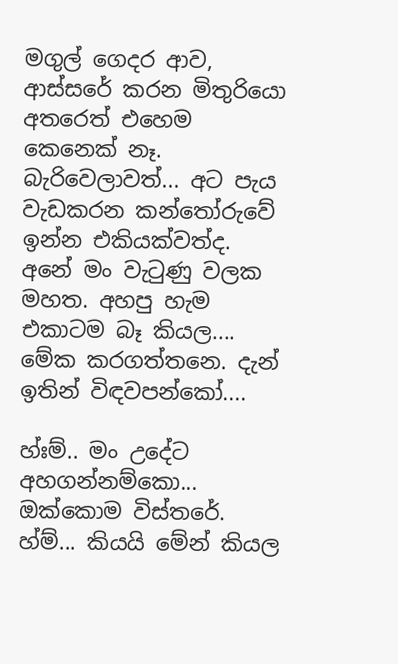මගුල් ගෙදර ආව, ආස්සරේ කරන මිතුරියො අතරෙත් එහෙම කෙනෙක් නෑ. බැරිවෙලාවත්... අට පැය වැඩකරන කන්තෝරුවේ ඉන්න එකියක්වත්ද. අනේ මං වැටුණු වලක මහත. අහපු හැම එකාටම බෑ කියල.... මේක කරගත්තනෙ. දැන් ඉතින් විඳවපන්කෝ....

හ්ඃම්.. මං උදේට අහගන්නම්කො... ඔක්කොම විස්තරේ.   හ්ම්... කියයි මේන් කියල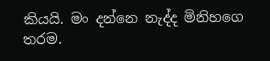කියයි. මං දන්නෙ නැද්ද මිනිහගෙ තරම.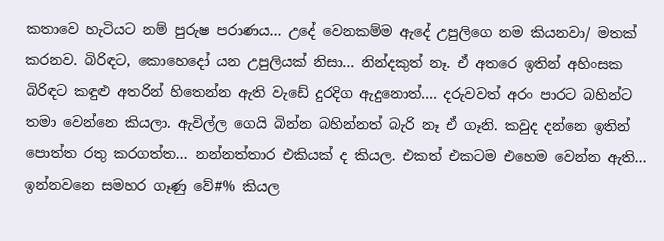කතාවෙ හැටියට නම් පුරුෂ පරාණය... උදේ වෙනකම්ම ඇදේ උපුලිගෙ නම කියනවා/ මතක් කරනව. බිරිඳට, කොහෙදෝ යන උපුලියක් නිසා... නින්දකුත් නෑ. ඒ අතරෙ ඉතින් අහිංසක බිරිඳට කඳුළු අතරින් හිතෙන්න ඇති වැඩේ දුරදිග ඇදුනොත්.... දරුවවත් අරං පාරට බහින්ට තමා වෙන්නෙ කියලා. ඇවිල්ල ගෙයි බින්න බහින්නත් බැරි නෑ ඒ ගෑනි. කවුද දන්නෙ ඉතින් පොත්ත රතු කරගත්ත... නන්නත්තාර එකියක් ද කියල. එකත් එකටම එහෙම වෙන්න ඇති... ඉන්නවනෙ සමහර ගෑණු වේ#% කියල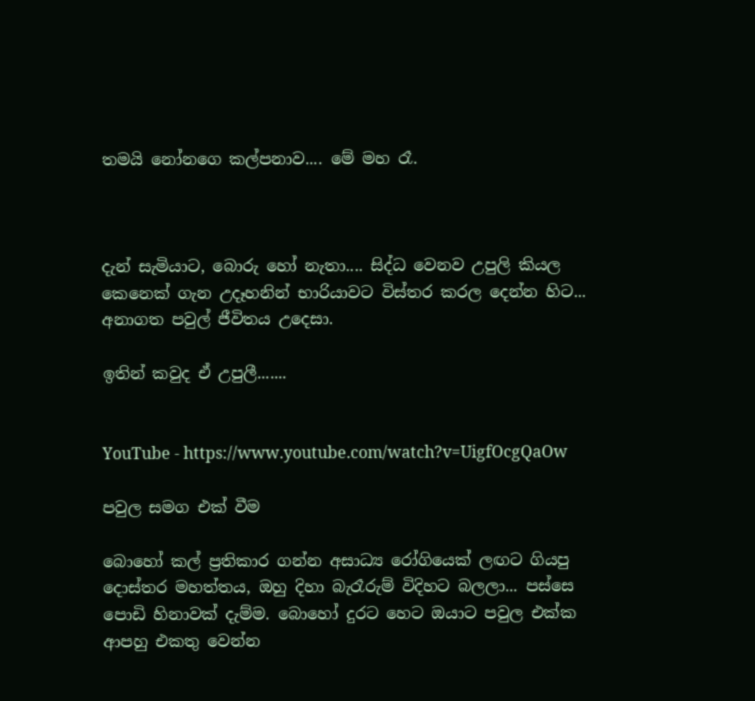තමයි නෝනගෙ කල්පනාව.... මේ මහ රෑ.



දැන් සැමියාට, බොරු හෝ නැතා.... සිද්ධ වෙනව උපුලි කියල කෙනෙක් ගැන උදෑහනින් භාරියාවට විස්තර කරල දෙන්න හිට... අනාගත පවුල් ජීවිතය උදෙසා.

ඉතින් කවුද ඒ උපුලී.......


YouTube - https://www.youtube.com/watch?v=UigfOcgQaOw

පවුල සමග එක් වීම

බොහෝ කල් ප්‍රතිකාර ගන්න අසාධ්‍ය රෝගියෙක් ලඟට ගියපු දොස්තර මහත්තය, ඔහු දිහා බැරෑරුම් විදිහට බලලා... පස්සෙ පොඩි හිනාවක් දැම්ම. බොහෝ දුරට හෙට ඔයාට පවුල එක්ක ආපහු එකතු වෙන්න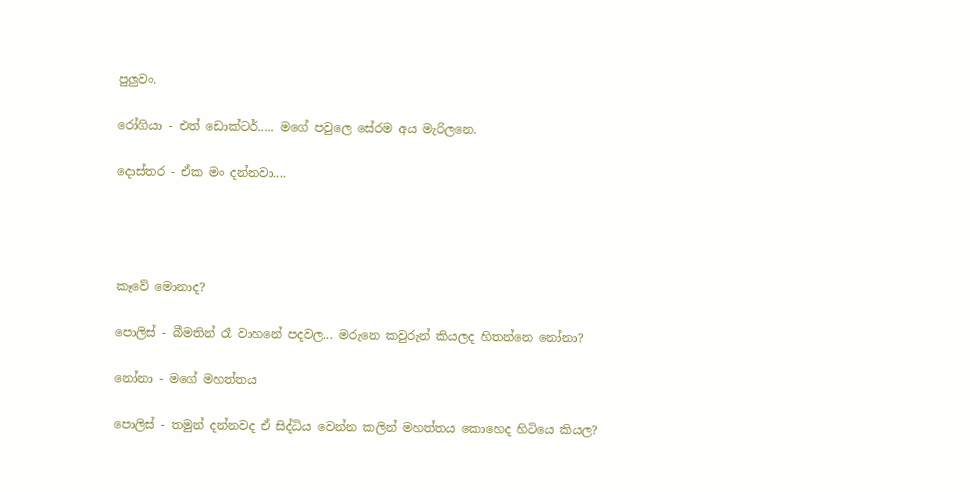පුලුවං.

රෝගියා - එත් ඩොක්ටර්..... මගේ පවුලෙ සේරම අය මැරිලනෙ.

දොස්තර - ඒක මං දන්නවා....




කෑවේ මොනාද?

පොලිස් - බීමතින් රෑ වාහනේ පදවල... මරුනෙ කවුරුන් කියලද හිතන්නෙ නෝනා?

නෝනා - මගේ මහත්තය

පොලිස් - තමුන් දන්නවද ඒ සිද්ධිය වෙන්න කලින් මහත්තය කොහෙද හිටියෙ කියල?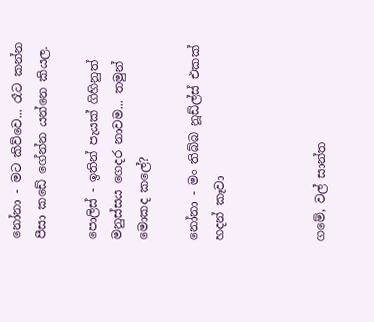නෝනා - මට කිව්වෙ... රෑට කන්න පීසා කඩේ ගේන්න යන්නෙ කියල.

පොලිස් - ඉතින් පැයක් ගිහිනුත් මනුස්සය ගෙදර නාවම... තමුන් මොකද කලේ?

නෝනා - මං තිබ්බ නූඩ්ල්ස් එකක් හදන් කෑවා



ගමේ, වල් සාන්ත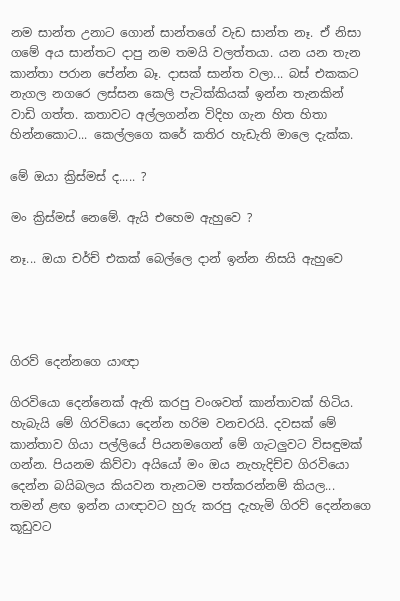නම සාන්ත උනාට ගොන් සාන්තගේ වැඩ සාන්ත නෑ. ඒ නිසා ගමේ අය සාන්තට දාපු නම තමයි වලත්තයා. යන යන තැන කාන්තා පරාන පේන්න බෑ. දාසක් සාන්ත වලා... බස් එකකට නැගල නගරෙ ලස්සන කෙලි පැටික්කියක් ඉන්න තැනකින් වාඩි ගත්ත. කතාවට අල්ලගන්න විදිහ ගැන හිත හිතා හින්නකොට... කෙල්ලගෙ කරේ කතිර හැඩැති මාලෙ දැක්ක.

මේ ඔයා ක්‍රිස්මස් ද..... ?

මං ක්‍රිස්මස් නෙමේ. ඇයි එහෙම ඇහුවෙ ?

නෑ... ඔයා චර්ච් එකක් බෙල්ලෙ දාන් ඉන්න නිසයි ඇහුවෙ




ගිරව් දෙන්නගෙ යාඥා

ගිරවියො දෙන්නෙක් ඇති කරපු වංශවත් කාන්තාවක් හිටිය. හැබැයි මේ ගිරවියො දෙන්න හරිම වනචරයි. දවසක් මේ කාන්තාව ගියා පල්ලියේ පියනමගෙන් මේ ගැටලුවට විසඳුමක් ගන්න. පියනම කිව්වා අයියෝ මං ඔය නැහැදිච්ච ගිරවියො දෙන්න බයිබලය කියවන තැනටම පත්කරන්නම් කියල... තමන් ළඟ ඉන්න යාඥාවට හුරු කරපු දැහැමි ගිරව් දෙන්නගෙ කූඩුවට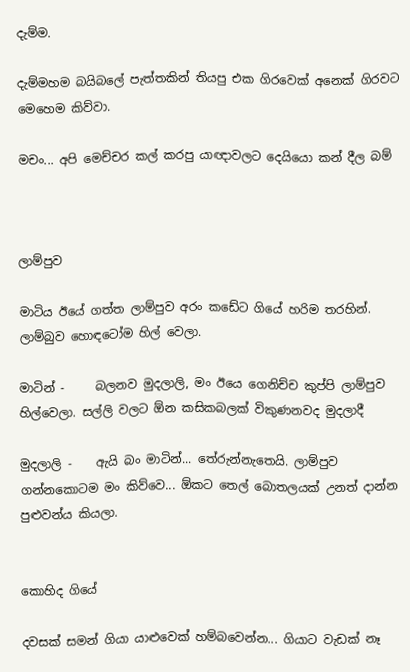දැම්ම.

දැම්මහම බයිබලේ පැත්තකින් තියපු එක ගිරවෙක් අනෙක් ගිරවට මෙහෙම කිව්වා.

මචං... අපි මෙච්චර කල් කරපු යාඥාවලට දෙයියො කන් දීල බම්



ලාම්පුව

මාටිය ඊයේ ගත්ත ලාම්පුව අරං කඩේට ගියේ හරිම තරහින්. ලාම්බුව හොඳටෝම හිල් වෙලා.

මාටින් -     බලනව මුදලාලි, මං ඊයෙ ගෙනිච්ච කුප්පි ලාම්පුව හිල්වෙලා. සල්ලි වලට ඕන කසිකබලක් විකුණනවද මුදලාදී

මුදලාලි -    ඇයි බං මාටින්... තේරුන්නැතෙයි. ලාම්පුව ගන්නකොටම මං කිව්වෙ... ඕකට තෙල් බොතලයක් උනත් දාන්න පුළුවන්ය කියලා.


කොහිද ගියේ

දවසක් සමන් ගියා යාළුවෙක් හම්බවෙන්න... ගියාට වැඩක් නෑ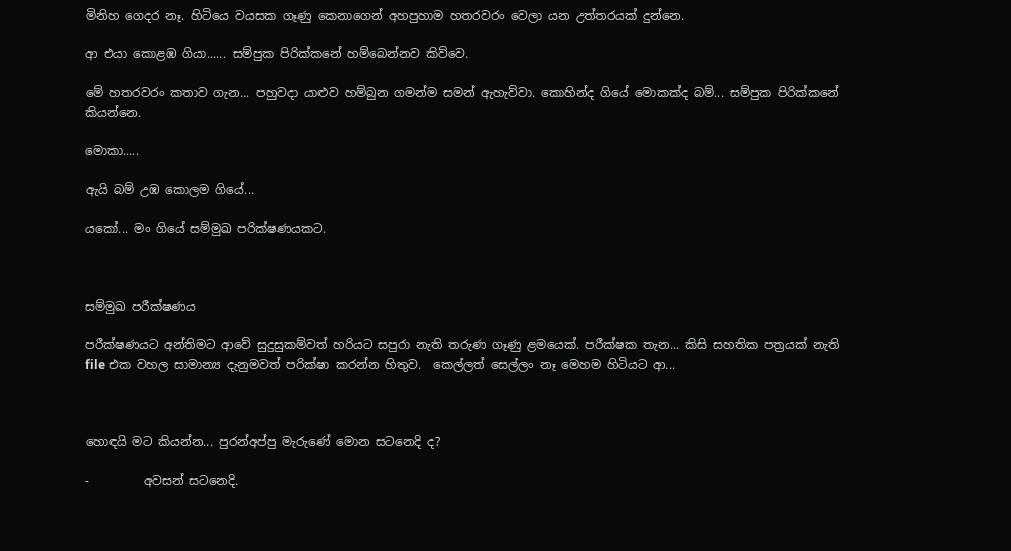මිනිහ ගෙදර නෑ. හිටියෙ වයසක ගෑණු කෙනාගෙන් අහපුහාම හතරවරං වෙලා යන උත්තරයක් දුන්නෙ.

ආ එයා කොළඹ ගියා...... සම්පුක පිරික්කනේ හම්බෙන්නව කිව්වෙ.

මේ හතරවරං කතාව ගැන... පහුවදා යාළුව හම්බුන ගමන්ම සමන් ඇහැව්වා. කොහින්ද ගියේ මොකක්ද බම්... සම්පුක පිරික්කනේ කියන්නෙ.

මොකා.....

ඇයි බම් උඹ කොලම ගියේ...

යකෝ... මං ගියේ සම්මුඛ පරික්ෂණයකට.



සම්මුඛ පරීක්ෂණය

පරීක්ෂණයට අන්තිමට ආවේ සුදුසුකම්වත් හරියට සපුරා නැති තරුණ ගෑණු ළමයෙක්. පරීක්ෂක තැන... කිසි සහතික පත්‍රයක් නැති file එක වහල සාමාන්‍ය දැනුමවත් පරික්ෂා කරන්න හිතුව.  කෙල්ලත් සෙල්ලං නෑ මෙහම හිටියට ආ...



හොඳයි මට කියන්න... පුරන්අප්පු මැරුණේ මොන සටනෙදි ද?

-         අවසන් සටනෙදි.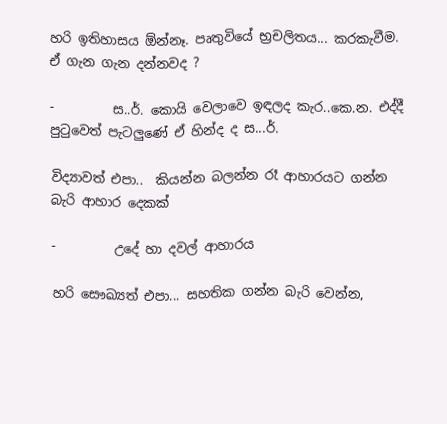හරි ඉතිහාසය ඕන්නෑ. පෘතුවියේ භ්‍රචලිතය... කරකැවීම. ඒ ගැන ගැන දන්නවද ?

-         ස..ර්. කොයි වෙලාවෙ ඉඳලද කැර..කෙ.න. එද්දී පුටුවෙත් පැටලුණේ ඒ හින්ද ද ස...ර්.

විද්‍යාවත් එපා..  කියන්න බලන්න රෑ ආහාරයට ගන්න බැරි ආහාර දෙකක්

-         උදේ හා දවල් ආහාරය

හරි සෞඛ්‍යත් එපා... සහතික ගන්න බැරි වෙන්න,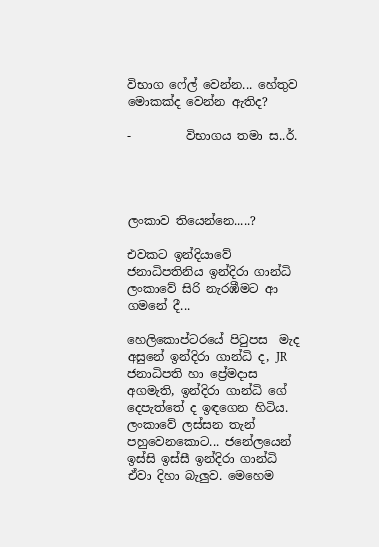විභාග ෆේල් වෙන්න... හේතුව මොකක්ද වෙන්න ඇතිද?

-         විභාගය තමා ස..ර්.




ලංකාව තියෙන්නෙ.....?

එවකට ඉන්දියාවේ ජනාධිපතිනිය ඉන්දිරා ගාන්ධි ලංකාවේ සිරි නැරඹීමට ආ ගමනේ දී...

හෙලිකොප්ටරයේ පිටුපස  මැද අසුනේ ඉන්දිරා ගාන්ධි ද, JR ජනාධිපති හා ප්‍රේමදාස අගමැති, ඉන්දිරා ගාන්ධි ගේ දෙපැත්තේ ද ඉඳගෙන හිටිය. ලංකාවේ ලස්සන තැන් පහුවෙනකොට... ජනේලයෙන් ඉස්සි ඉස්සී ඉන්දිරා ගාන්ධි ඒවා දිහා බැලුව. මෙහෙම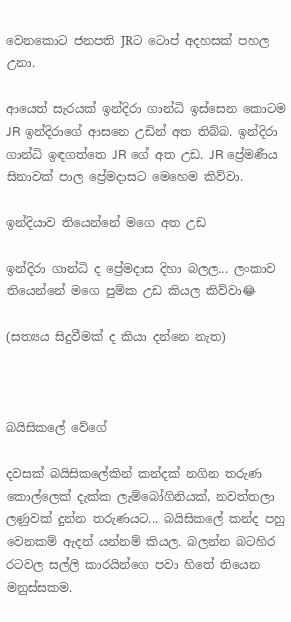වෙනකොට ජනපති JRට ටොප් අදහසක් පහල උනා.

ආයෙත් සැරයක් ඉන්දිරා ගාන්ධි ඉස්සෙන කොටම JR ඉන්දිරාගේ ආසනෙ උඩින් අත තිබ්බ. ඉන්දිරා ගාන්ධි ඉඳගත්තෙ JR ගේ අත උඩ. JR ප්‍රේමණීය සිනාවක් පාල ප්‍රේමදාසට මෙහෙම කිව්වා.

ඉන්දියාව තියෙන්නේ මගෙ අත උඩ

ඉන්දිරා ගාන්ධි ද ප්‍රේමදාස දිහා බලල... ලංකාව තියෙන්නේ මගෙ පුම්ක උඩ කියල කිව්වා😂

(සත්‍යය සිදුවීමක් ද කියා දන්නෙ නැත)



බයිසිකලේ වේගේ

දවසක් බයිසිකලේකින් කන්දක් නගින තරුණ කොල්ලෙක් දැක්ක ලැම්බෝගිනියක්, නවත්තලා ලණුවක් දුන්න තරුණයට... බයිසිකලේ කන්ද පහු වෙනකම් ඇදන් යන්නම් කියල. බලන්න බටහිර රටවල සල්ලි කාරයින්ගෙ පවා හිතේ තියෙන මනුස්සකම.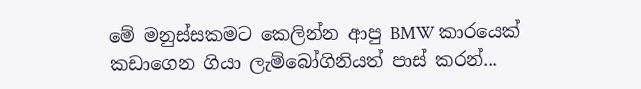මේ මනුස්සකමට කෙලින්න ආපු BMW කාරයෙක් කඩාගෙන ගියා ලැම්බෝගිනියත් පාස් කරන්...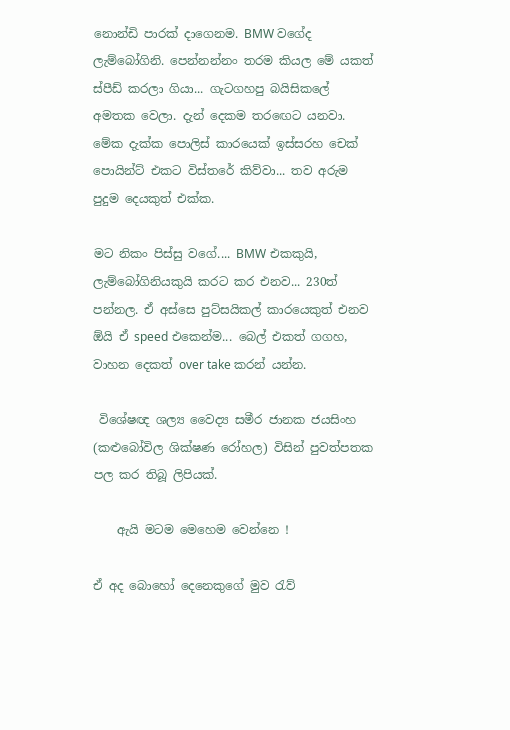නොන්ඩි පාරක් දාගෙනම. BMW වගේද ලැම්බෝගිනි. පෙන්නන්නං තරම කියල මේ යකත් ස්පීඩ් කරලා ගියා... ගැටගහපු බයිසිකලේ අමතක වෙලා. දැන් දෙකම තරඟෙට යනවා. මේක දැක්ක පොලිස් කාරයෙක් ඉස්සරහ චෙක් පොයින්ට් එකට විස්තරේ කිව්වා... තව අරුම පුදුම දෙයකුත් එක්ක.

මට නිකං පිස්සු වගේ.... BMW එකකුයි, ලැම්බෝගිනියකුයි කරට කර එනව... 230ත් පන්නල. ඒ අස්සෙ පුට්සයිකල් කාරයෙකුත් එනව ඕයි ඒ speed එකෙන්ම... බෙල් එකත් ගගහ, වාහන දෙකත් over take කරන් යන්න.

 විශේෂඥ ශල්‍ය වෛද්‍ය සමීර ජානක ජයසිංහ (කළුබෝවිල ශික්ෂණ රෝහල) විසින් පුවත්පතක පල කර තිබූ ලිපියක්.

    ඇයි මටම මෙහෙම වෙන්නෙ !

ඒ අද බොහෝ දෙනෙකුගේ මුව රැව්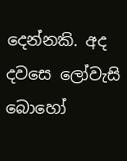දෙන්නකි. අද දවසෙ ලෝවැසි බොහෝ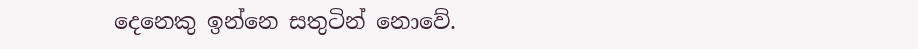දෙනෙකු ඉන්නෙ සතුටින් නොවේ.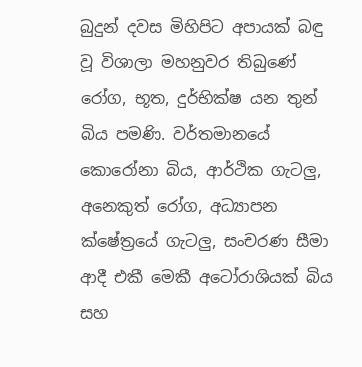බුදුන් දවස මිහිපිට අපායක් බඳු වූ විශාලා මහනුවර තිබුණේ රෝග, භූත, දුර්භික්ෂ යන තුන් බිය පමණි. වර්තමානයේ කොරෝනා බිය, ආර්ථික ගැටලු, අනෙකුත් රෝග, අධ්‍යාපන ක්ෂේත්‍රයේ ගැටලු, සංචරණ සීමා ආදී එකී මෙකී අටෝරාශියක් බිය සහ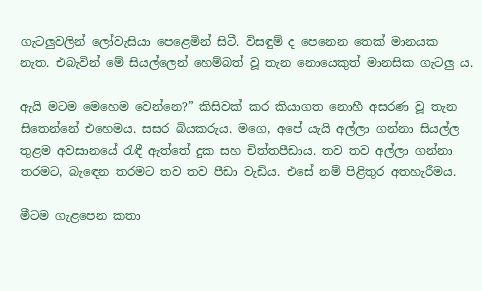ගැටලුවලින් ලෝවැසියා පෙළෙමින් සිටී. විසඳුම් ද පෙනෙන තෙක් මානයක නැත. එබැවින් මේ සියල්ලෙන් හෙම්බත් වූ තැන නොයෙකුත් මානසික ගැටලු ය.

ඇයි මටම මෙහෙම වෙන්නෙ?” කිසිවක් කර කියාගත නොහී අසරණ වූ තැන සිතෙන්නේ එහෙමය. සසර බියකරුය. මගෙ, අපේ යැයි අල්ලා ගන්නා සියල්ල තුළම අවසානයේ රැඳී ඇත්තේ දුක සහ චිත්තපීඩාය. තව තව අල්ලා ගන්නා තරමට, බැඳෙන තරමට තව තව පීඩා වැඩිය. එසේ නම් පිළිතුර අතහැරීමය.

මීටම ගැළපෙන කතා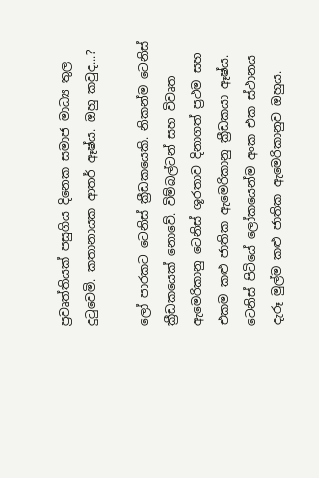ප්‍රවෘත්තියක් පසුගිය දිනෙක සමාජ මාධ්‍ය තුල දුටුවෙමි. කතානායක ආතර් ඈෂ්ය. ඔහු කවුද...?

ලෝ පාරකට ටෙනිස් ක්‍රීඩකයෙකි. නිකන්ම ටෙනිස් ක්‍රීඩකයෙක් නොවේ. විම්බල්ටන් සහ විවෘත ඇමෙරිකානු ටෙනිස් ශූරතාව දිනාගත් ප්‍රථම සහ එකම කළු ජාතික ඇමෙරිකානු ක්‍රීඩකයා ඈෂ්ය. ටෙනිස් පිටියේ ලෝකයෙන්ම අංක එක ස්ථානය දැරූ මුල්ම කළු ජාතික ඇමෙරිකානුව ඔහුය.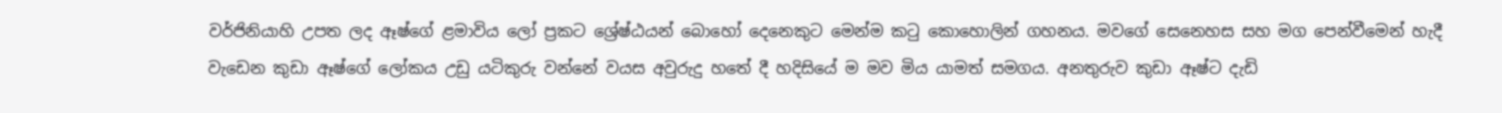වර්ජිනියාහි උපත ලද ඈෂ්ගේ ළමාවිය ලෝ ප්‍රකට ශ්‍රේෂ්ඨයන් බොහෝ දෙනෙකුට මෙන්ම කටු කොහොලින් ගහනය. මවගේ සෙනෙහස සහ මග පෙන්වීමෙන් හැදී වැඩෙන කුඩා ඈෂ්ගේ ලෝකය උඩු යටිකුරු වන්නේ වයස අවුරුදු හතේ දී හදිසියේ ම මව මිය යාමත් සමගය. අනතුරුව කුඩා ඈෂ්ට දැඩි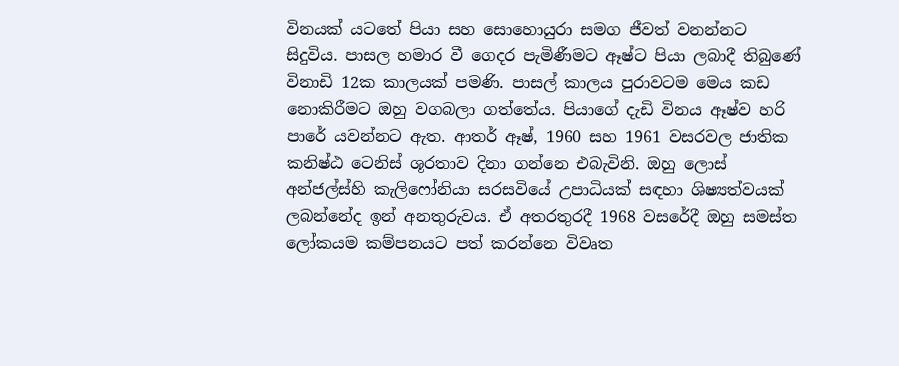විනයක් යටතේ පියා සහ සොහොයුරා සමග ජීවත් වනන්නට සිදුවිය. පාසල හමාර වී ගෙදර පැමිණීමට ඈෂ්ට පියා ලබාදී තිබුණේ විනාඩි 12ක කාලයක් පමණි. පාසල් කාලය පුරාවටම මෙය කඩ නොකිරීමට ඔහු වගබලා ගත්තේය. පියාගේ දැඩි විනය ඈෂ්ව හරි පාරේ යවන්නට ඇත. ආතර් ඈෂ්, 1960 සහ 1961 වසරවල ජාතික කනිෂ්ඨ ටෙනිස් ශූරතාව දිනා ගන්නෙ එබැවිනි. ඔහු ලොස් අන්ජල්ස්හි කැලිෆෝනියා සරසවියේ උපාධියක් සඳහා ශිෂ්‍යත්වයක් ලබන්නේද ඉන් අනතුරුවය. ඒ අතරතුරදී 1968 වසරේදී ඔහු සමස්ත ලෝකයම කම්පනයට පත් කරන්නෙ විවෘත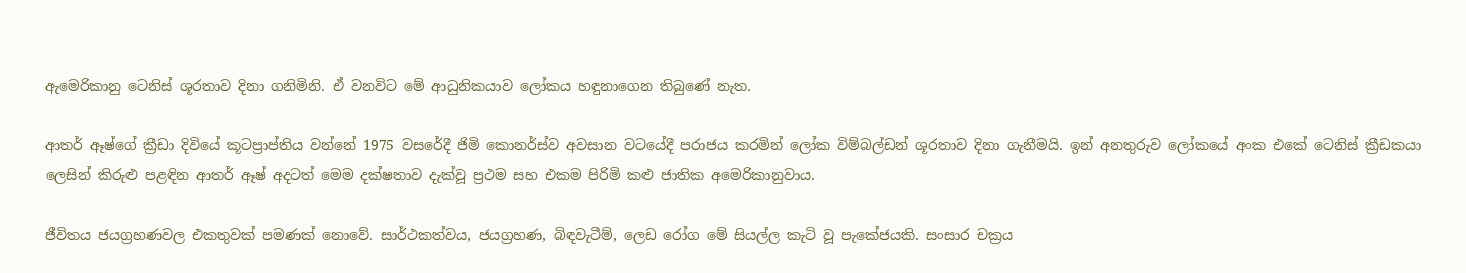ඇමෙරිකානු ටෙනිස් ශූරතාව දිනා ගනිමිනි. ඒ වනවිට මේ ආධුනිකයාව ලෝකය හඳුනාගෙන තිබුණේ නැත.

ආතර් ඈෂ්ගේ ක්‍රීඩා දිවියේ කූටප්‍රාප්තිය වන්නේ 1975 වසරේදී ජිමි කොනර්ස්ව අවසාන වටයේදී පරාජය කරමින් ලෝක විම්බල්ඩන් ශූරතාව දිනා ගැනීමයි. ඉන් අනතුරුව ලෝකයේ අංක එකේ ටෙනිස් ක්‍රීඩකයා ලෙසින් කිරුළු පළඳින ආතර් ඈෂ් අදටත් මෙම දක්ෂතාව දැක්වූ ප්‍රථම සහ එකම පිරිමි කළු ජාතික අමෙරිකානුවාය.

ජීවිතය ජයග්‍රහණවල එකතුවක් පමණක් නොවේ. සාර්ථකත්වය, ජයග්‍රහණ, බිඳවැටීම්, ලෙඩ රෝග මේ සියල්ල කැටි වූ පැකේජයකි. සංසාර චක්‍රය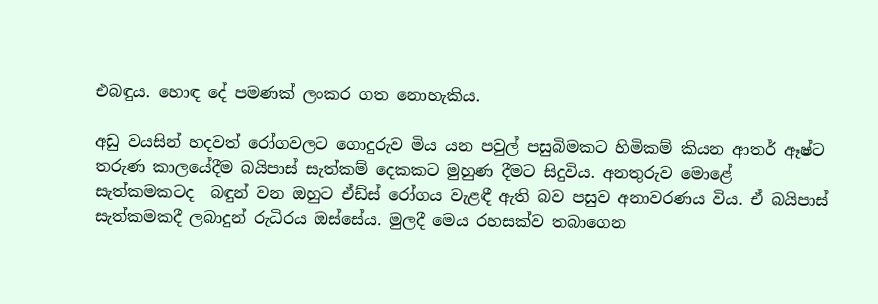එබඳුය. හොඳ දේ පමණක් ලංකර ගත නොහැකිය.

අඩු වයසින් හදවත් රෝගවලට ගොදුරුව මිය යන පවුල් පසුබිමකට හිමිකම් කියන ආතර් ඈෂ්ට තරුණ කාලයේදීම බයිපාස් සැත්කම් දෙකකට මුහුණ දීමට සිදුවිය. අනතුරුව මොළේ සැත්කමකටද  බඳුන් වන ඔහුට ඒඩ්ස් රෝගය වැළඳී ඇති බව පසුව අනාවරණය විය. ඒ බයිපාස් සැත්කමකදී ලබාදුන් රුධිරය ඔස්සේය. මුලදී මෙය රහසක්ව තබාගෙන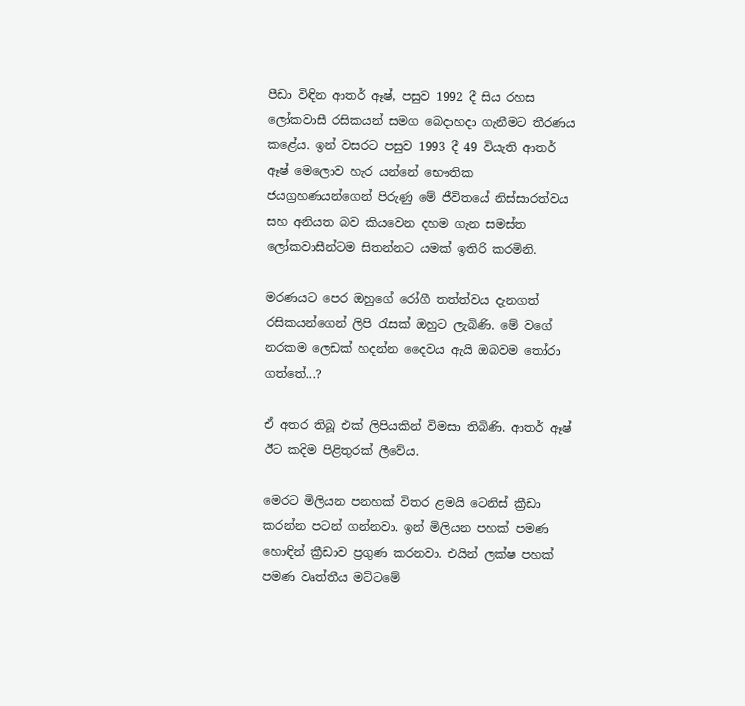පීඩා විඳින ආතර් ඈෂ්, පසුව 1992 දී සිය රහස ලෝකවාසී රසිකයන් සමග බෙදාහදා ගැනීමට තීරණය කළේය. ඉන් වසරට පසුව 1993 දී 49 වියැති ආතර් ඈෂ් මෙලොව හැර යන්නේ භෞතික ජයග්‍රහණයන්ගෙන් පිරුණු මේ ජීවිතයේ නිස්සාරත්වය සහ අනියත බව කියවෙන දහම ගැන සමස්ත ලෝකවාසීන්ටම සිතන්නට යමක් ඉතිරි කරමිනි.

මරණයට පෙර ඔහුගේ රෝගී තත්ත්වය දැනගත් රසිකයන්ගෙන් ලිපි රැසක් ඔහුට ලැබිණි. මේ වගේ නරකම ලෙඩක් හදන්න දෛවය ඇයි ඔබවම තෝරා ගත්තේ...?

ඒ අතර තිබූ එක් ලිපියකින් විමසා තිබිණි. ආතර් ඈෂ් ඊට කදිම පිළිතුරක් ලීවේය.

මෙරට මිලියන පනහක් විතර ළමයි ටෙනිස් ක්‍රීඩා කරන්න පටන් ගන්නවා. ඉන් මිලියන පහක් පමණ හොඳින් ක්‍රීඩාව ප්‍රගුණ කරනවා. එයින් ලක්ෂ පහක් පමණ වෘත්තීය මට්ටමේ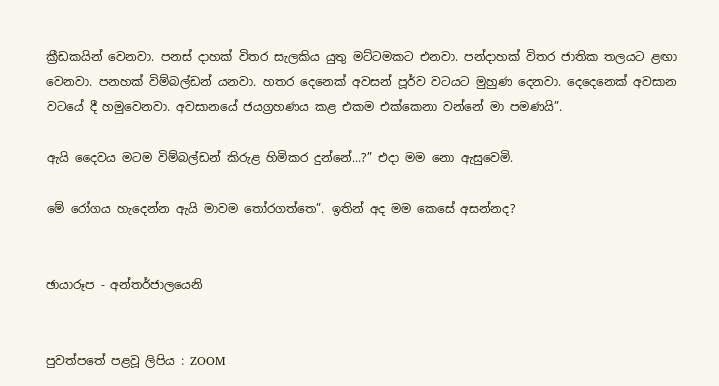ක්‍රීඩකයින් වෙනවා. පනස් දාහක් විතර සැලකිය යුතු මට්ටමකට එනවා. පන්දාහක් විතර ජාතික තලයට ළඟා වෙනවා. පනහක් විම්බල්ඩන් යනවා. හතර දෙනෙක් අවසන් පූර්ව වටයට මුහුණ දෙනවා. දෙදෙනෙක් අවසාන වටයේ දී හමුවෙනවා. අවසානයේ ජයග්‍රහණය කළ එකම එක්කෙනා වන්නේ මා පමණයි”.

ඇයි දෛවය මටම විම්බල්ඩන් කිරුළ හිමිකර දුන්නේ...?” එදා මම නො ඇසුවෙමි.

මේ රෝගය හැදෙන්න ඇයි මාවම තෝරගත්තෙ”. ඉතින් අද මම කෙසේ අසන්නද?


ඡායාරූප - අන්තර්ජාලයෙනි


පුවත්පතේ පළවූ ලිපිය : ZOOM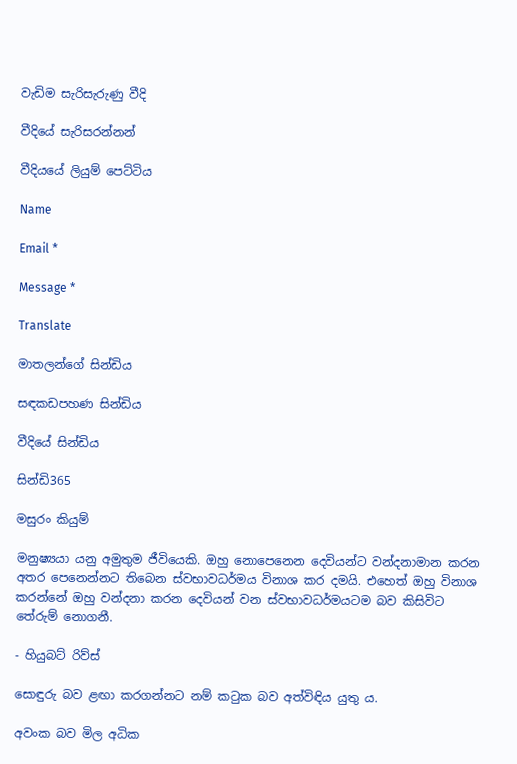වැඩිම සැරිසැරුණු වීදි

වීදියේ සැරිසරන්නන්

වීදියයේ ලියුම් පෙට්ටිය

Name

Email *

Message *

Translate

මාතලන්ගේ සින්ඩිය

සඳකඩපහණ සින්ඩිය

වීදියේ සින්ඩිය

සින්ඩි365

මසුරං කියුම්

මනුෂ්‍යයා යනු අමුතුම ජීවියෙකි. ඔහු නොපෙනෙන දෙවියන්ට වන්දනාමාන කරන අතර පෙනෙන්නට තිබෙන ස්වභාවධර්මය විනාශ කර දමයි. එහෙත් ඔහු විනාශ කරන්නේ ඔහු වන්දනා කරන දෙවියන් වන ස්වභාවධර්මයටම බව කිසිවිට තේරුම් නොගනී.

- හියුබට් රිව්ස්

සොඳුරු බව ළඟා කරගන්නට නම් කටුක බව අත්විඳිය යුතු ය.

අවංක බව මිල අධික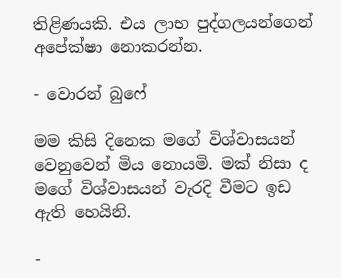තිළිණයකි. එය ලාභ පුද්ගලයන්ගෙන් අපේක්ෂා නොකරන්න.

- වොරන් බුෆේ

මම කිසි දිනෙක මගේ විශ්වාසයන් වෙනුවෙන් මිය නොයමි. මක් නිසා ද මගේ විශ්වාසයන් වැරදි වීමට ඉඩ ඇති හෙයිනි.

-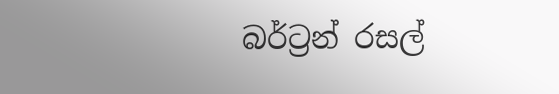බර්ට්‍රන් රසල්